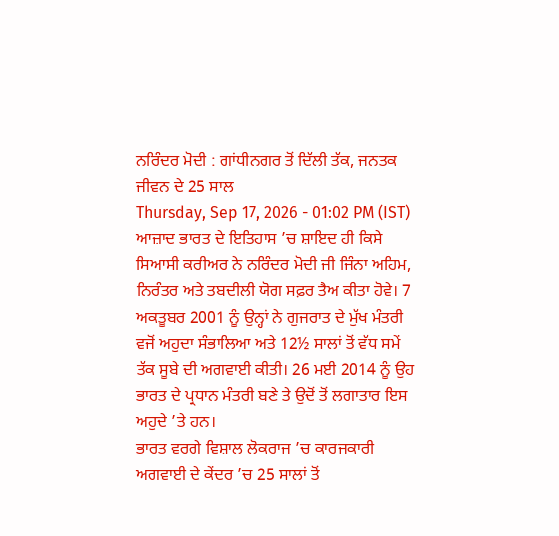ਨਰਿੰਦਰ ਮੋਦੀ : ਗਾਂਧੀਨਗਰ ਤੋਂ ਦਿੱਲੀ ਤੱਕ, ਜਨਤਕ ਜੀਵਨ ਦੇ 25 ਸਾਲ
Thursday, Sep 17, 2026 - 01:02 PM (IST)
ਆਜ਼ਾਦ ਭਾਰਤ ਦੇ ਇਤਿਹਾਸ ’ਚ ਸ਼ਾਇਦ ਹੀ ਕਿਸੇ ਸਿਆਸੀ ਕਰੀਅਰ ਨੇ ਨਰਿੰਦਰ ਮੋਦੀ ਜੀ ਜਿੰਨਾ ਅਹਿਮ, ਨਿਰੰਤਰ ਅਤੇ ਤਬਦੀਲੀ ਯੋਗ ਸਫ਼ਰ ਤੈਅ ਕੀਤਾ ਹੋਵੇ। 7 ਅਕਤੂਬਰ 2001 ਨੂੰ ਉਨ੍ਹਾਂ ਨੇ ਗੁਜਰਾਤ ਦੇ ਮੁੱਖ ਮੰਤਰੀ ਵਜੋਂ ਅਹੁਦਾ ਸੰਭਾਲਿਆ ਅਤੇ 12½ ਸਾਲਾਂ ਤੋਂ ਵੱਧ ਸਮੇਂ ਤੱਕ ਸੂਬੇ ਦੀ ਅਗਵਾਈ ਕੀਤੀ। 26 ਮਈ 2014 ਨੂੰ ਉਹ ਭਾਰਤ ਦੇ ਪ੍ਰਧਾਨ ਮੰਤਰੀ ਬਣੇ ਤੇ ਉਦੋਂ ਤੋਂ ਲਗਾਤਾਰ ਇਸ ਅਹੁਦੇ ’ਤੇ ਹਨ।
ਭਾਰਤ ਵਰਗੇ ਵਿਸ਼ਾਲ ਲੋਕਰਾਜ ’ਚ ਕਾਰਜਕਾਰੀ ਅਗਵਾਈ ਦੇ ਕੇਂਦਰ ’ਚ 25 ਸਾਲਾਂ ਤੋਂ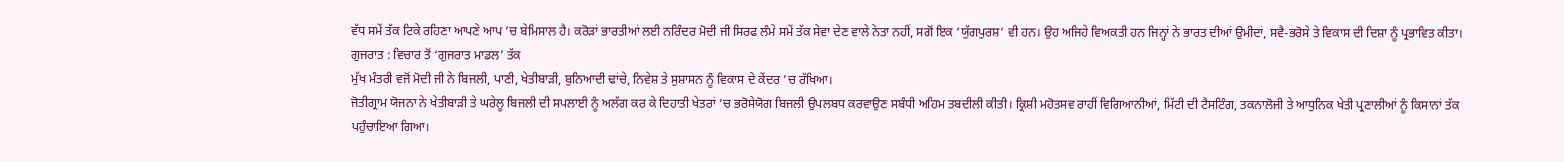ਵੱਧ ਸਮੇਂ ਤੱਕ ਟਿਕੇ ਰਹਿਣਾ ਆਪਣੇ ਆਪ ’ਚ ਬੇਮਿਸਾਲ ਹੈ। ਕਰੋੜਾਂ ਭਾਰਤੀਆਂ ਲਈ ਨਰਿੰਦਰ ਮੋਦੀ ਜੀ ਸਿਰਫ ਲੰਮੇ ਸਮੇਂ ਤੱਕ ਸੇਵਾ ਦੇਣ ਵਾਲੇ ਨੇਤਾ ਨਹੀਂ, ਸਗੋਂ ਇਕ ‘ਯੁੱਗਪੁਰਸ਼’ ਵੀ ਹਨ। ਉਹ ਅਜਿਹੇ ਵਿਅਕਤੀ ਹਨ ਜਿਨ੍ਹਾਂ ਨੇ ਭਾਰਤ ਦੀਆਂ ਉਮੀਦਾਂ, ਸਵੈ-ਭਰੋਸੇ ਤੇ ਵਿਕਾਸ ਦੀ ਦਿਸ਼ਾ ਨੂੰ ਪ੍ਰਭਾਵਿਤ ਕੀਤਾ।
ਗੁਜਰਾਤ : ਵਿਚਾਰ ਤੋਂ ‘ਗੁਜਰਾਤ ਮਾਡਲ’ ਤੱਕ
ਮੁੱਖ ਮੰਤਰੀ ਵਜੋਂ ਮੋਦੀ ਜੀ ਨੇ ਬਿਜਲੀ, ਪਾਣੀ, ਖੇਤੀਬਾੜੀ, ਬੁਨਿਆਦੀ ਢਾਂਚੇ, ਨਿਵੇਸ਼ ਤੇ ਸੁਸ਼ਾਸਨ ਨੂੰ ਵਿਕਾਸ ਦੇ ਕੇਂਦਰ ’ਚ ਰੱਖਿਆ।
ਜੋਤੀਗ੍ਰਾਮ ਯੋਜਨਾ ਨੇ ਖੇਤੀਬਾੜੀ ਤੇ ਘਰੇਲੂ ਬਿਜਲੀ ਦੀ ਸਪਲਾਈ ਨੂੰ ਅਲੱਗ ਕਰ ਕੇ ਦਿਹਾਤੀ ਖੇਤਰਾਂ ’ਚ ਭਰੋਸੇਯੋਗ ਬਿਜਲੀ ਉਪਲਬਧ ਕਰਵਾਉਣ ਸਬੰਧੀ ਅਹਿਮ ਤਬਦੀਲੀ ਕੀਤੀ। ਕ੍ਰਿਸ਼ੀ ਮਹੋਤਸਵ ਰਾਹੀਂ ਵਿਗਿਆਨੀਆਂ, ਮਿੱਟੀ ਦੀ ਟੈਸਟਿੰਗ, ਤਕਨਾਲੋਜੀ ਤੇ ਆਧੁਨਿਕ ਖੇਤੀ ਪ੍ਰਣਾਲੀਆਂ ਨੂੰ ਕਿਸਾਨਾਂ ਤੱਕ ਪਹੁੰਚਾਇਆ ਗਿਆ।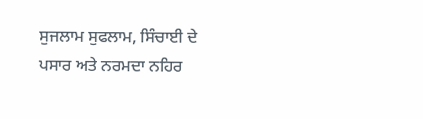ਸੁਜਲਾਮ ਸੁਫਲਾਮ, ਸਿੰਚਾਈ ਦੇ ਪਸਾਰ ਅਤੇ ਨਰਮਦਾ ਨਹਿਰ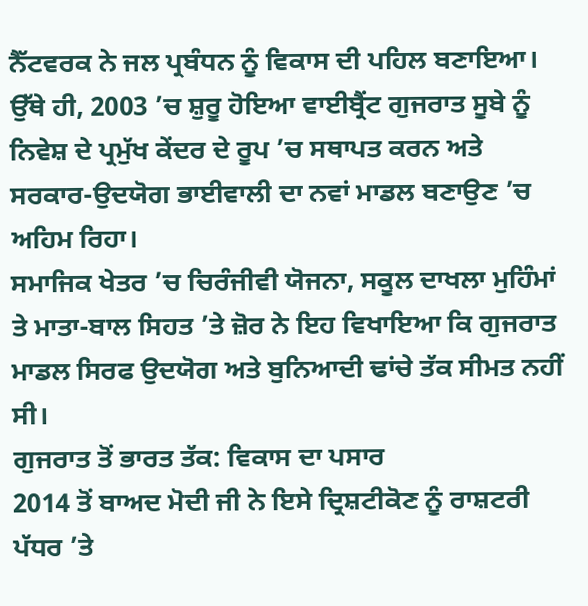ਨੈੱਟਵਰਕ ਨੇ ਜਲ ਪ੍ਰਬੰਧਨ ਨੂੰ ਵਿਕਾਸ ਦੀ ਪਹਿਲ ਬਣਾਇਆ। ਉੱਥੇ ਹੀ, 2003 ’ਚ ਸ਼ੁਰੂ ਹੋਇਆ ਵਾਈਬ੍ਰੈਂਟ ਗੁਜਰਾਤ ਸੂਬੇ ਨੂੰ ਨਿਵੇਸ਼ ਦੇ ਪ੍ਰਮੁੱਖ ਕੇਂਦਰ ਦੇ ਰੂਪ ’ਚ ਸਥਾਪਤ ਕਰਨ ਅਤੇ ਸਰਕਾਰ-ਉਦਯੋਗ ਭਾਈਵਾਲੀ ਦਾ ਨਵਾਂ ਮਾਡਲ ਬਣਾਉਣ ’ਚ ਅਹਿਮ ਰਿਹਾ।
ਸਮਾਜਿਕ ਖੇਤਰ ’ਚ ਚਿਰੰਜੀਵੀ ਯੋਜਨਾ, ਸਕੂਲ ਦਾਖਲਾ ਮੁਹਿੰਮਾਂ ਤੇ ਮਾਤਾ-ਬਾਲ ਸਿਹਤ ’ਤੇ ਜ਼ੋਰ ਨੇ ਇਹ ਵਿਖਾਇਆ ਕਿ ਗੁਜਰਾਤ ਮਾਡਲ ਸਿਰਫ ਉਦਯੋਗ ਅਤੇ ਬੁਨਿਆਦੀ ਢਾਂਚੇ ਤੱਕ ਸੀਮਤ ਨਹੀਂ ਸੀ।
ਗੁਜਰਾਤ ਤੋਂ ਭਾਰਤ ਤੱਕ: ਵਿਕਾਸ ਦਾ ਪਸਾਰ
2014 ਤੋਂ ਬਾਅਦ ਮੋਦੀ ਜੀ ਨੇ ਇਸੇ ਦ੍ਰਿਸ਼ਟੀਕੋਣ ਨੂੰ ਰਾਸ਼ਟਰੀ ਪੱਧਰ ’ਤੇ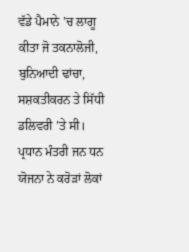ਵੱਡੇ ਪੈਮਾਨੇ ’ਚ ਲਾਗੂ ਕੀਤਾ ਜੋ ਤਕਨਾਲੋਜੀ, ਬੁਨਿਆਦੀ ਢਾਂਚਾ, ਸਸ਼ਕਤੀਕਰਨ ਤੇ ਸਿੱਧੀ ਡਲਿਵਰੀ ’ਤੇ ਸੀ। ਪ੍ਰਧਾਨ ਮੰਤਰੀ ਜਨ ਧਨ ਯੋਜਨਾ ਨੇ ਕਰੋੜਾਂ ਲੋਕਾਂ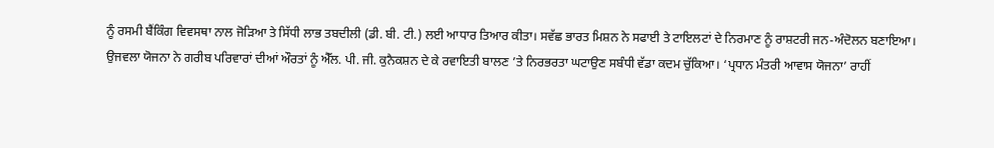ਨੂੰ ਰਸਮੀ ਬੈਂਕਿੰਗ ਵਿਵਸਥਾ ਨਾਲ ਜੋੜਿਆ ਤੇ ਸਿੱਧੀ ਲਾਭ ਤਬਦੀਲੀ (ਡੀ. ਬੀ. ਟੀ.) ਲਈ ਆਧਾਰ ਤਿਆਰ ਕੀਤਾ। ਸਵੱਛ ਭਾਰਤ ਮਿਸ਼ਨ ਨੇ ਸਫਾਈ ਤੇ ਟਾਇਲਟਾਂ ਦੇ ਨਿਰਮਾਣ ਨੂੰ ਰਾਸ਼ਟਰੀ ਜਨ-ਅੰਦੋਲਨ ਬਣਾਇਆ।
ਉਜਵਲਾ ਯੋਜਨਾ ਨੇ ਗਰੀਬ ਪਰਿਵਾਰਾਂ ਦੀਆਂ ਔਰਤਾਂ ਨੂੰ ਐੱਲ. ਪੀ. ਜੀ. ਕੁਨੈਕਸ਼ਨ ਦੇ ਕੇ ਰਵਾਇਤੀ ਬਾਲਣ ’ਤੇ ਨਿਰਭਰਤਾ ਘਟਾਉਣ ਸਬੰਧੀ ਵੱਡਾ ਕਦਮ ਚੁੱਕਿਆ। ‘ਪ੍ਰਧਾਨ ਮੰਤਰੀ ਆਵਾਸ ਯੋਜਨਾ’ ਰਾਹੀਂ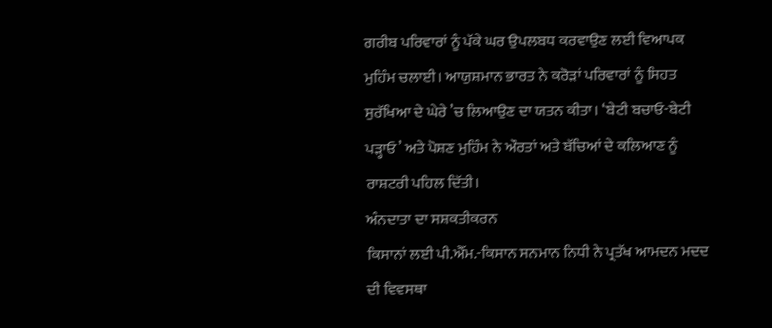ਗਰੀਬ ਪਰਿਵਾਰਾਂ ਨੂੰ ਪੱਕੇ ਘਰ ਉਪਲਬਧ ਕਰਵਾਉਣ ਲਈ ਵਿਆਪਕ ਮੁਹਿੰਮ ਚਲਾਈ। ਆਯੁਸ਼ਮਾਨ ਭਾਰਤ ਨੇ ਕਰੋੜਾਂ ਪਰਿਵਾਰਾਂ ਨੂੰ ਸਿਹਤ ਸੁਰੱਖਿਆ ਦੇ ਘੇਰੇ ’ਚ ਲਿਆਉਣ ਦਾ ਯਤਨ ਕੀਤਾ। ‘ਬੇਟੀ ਬਚਾਓ-ਬੇਟੀ ਪੜ੍ਹਾਓ’ ਅਤੇ ਪੋਸ਼ਣ ਮੁਹਿੰਮ ਨੇ ਔਰਤਾਂ ਅਤੇ ਬੱਚਿਆਂ ਦੇ ਕਲਿਆਣ ਨੂੰ ਰਾਸ਼ਟਰੀ ਪਹਿਲ ਦਿੱਤੀ।
ਅੰਨਦਾਤਾ ਦਾ ਸਸ਼ਕਤੀਕਰਨ
ਕਿਸਾਨਾਂ ਲਈ ਪੀ.ਐੱਮ.-ਕਿਸਾਨ ਸਨਮਾਨ ਨਿਧੀ ਨੇ ਪ੍ਰਤੱਖ ਆਮਦਨ ਮਦਦ ਦੀ ਵਿਵਸਥਾ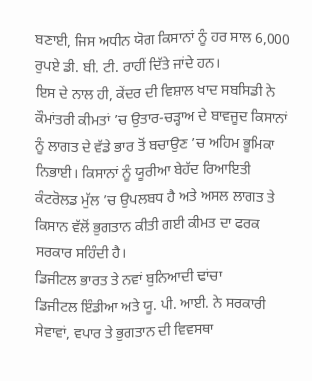ਬਣਾਈ, ਜਿਸ ਅਧੀਨ ਯੋਗ ਕਿਸਾਨਾਂ ਨੂੰ ਹਰ ਸਾਲ 6,000 ਰੁਪਏ ਡੀ. ਬੀ. ਟੀ. ਰਾਹੀਂ ਦਿੱਤੇ ਜਾਂਦੇ ਹਨ।
ਇਸ ਦੇ ਨਾਲ ਹੀ, ਕੇਂਦਰ ਦੀ ਵਿਸ਼ਾਲ ਖਾਦ ਸਬਸਿਡੀ ਨੇ ਕੌਮਾਂਤਰੀ ਕੀਮਤਾਂ ’ਚ ਉਤਾਰ-ਚੜ੍ਹਾਅ ਦੇ ਬਾਵਜੂਦ ਕਿਸਾਨਾਂ ਨੂੰ ਲਾਗਤ ਦੇ ਵੱਡੇ ਭਾਰ ਤੋਂ ਬਚਾਉਣ ’ਚ ਅਹਿਮ ਭੂਮਿਕਾ ਨਿਭਾਈ। ਕਿਸਾਨਾਂ ਨੂੰ ਯੂਰੀਆ ਬੇਹੱਦ ਰਿਆਇਤੀ ਕੰਟਰੋਲਡ ਮੁੱਲ ’ਚ ਉਪਲਬਧ ਹੈ ਅਤੇ ਅਸਲ ਲਾਗਤ ਤੇ ਕਿਸਾਨ ਵੱਲੋਂ ਭੁਗਤਾਨ ਕੀਤੀ ਗਈ ਕੀਮਤ ਦਾ ਫਰਕ ਸਰਕਾਰ ਸਹਿੰਦੀ ਹੈ।
ਡਿਜੀਟਲ ਭਾਰਤ ਤੇ ਨਵਾਂ ਬੁਨਿਆਦੀ ਢਾਂਚਾ
ਡਿਜੀਟਲ ਇੰਡੀਆ ਅਤੇ ਯੂ. ਪੀ. ਆਈ. ਨੇ ਸਰਕਾਰੀ ਸੇਵਾਵਾਂ, ਵਪਾਰ ਤੇ ਭੁਗਤਾਨ ਦੀ ਵਿਵਸਥਾ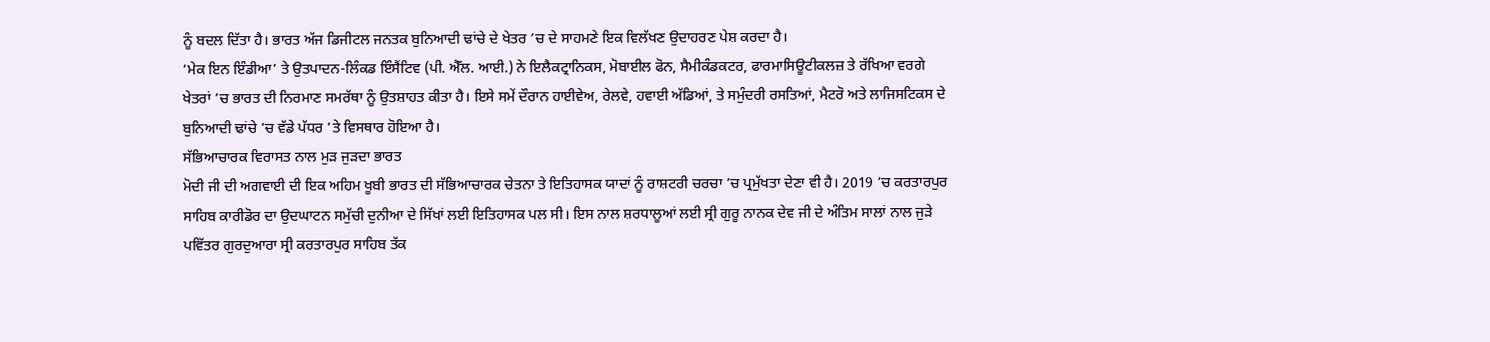ਨੂੰ ਬਦਲ ਦਿੱਤਾ ਹੈ। ਭਾਰਤ ਅੱਜ ਡਿਜੀਟਲ ਜਨਤਕ ਬੁਨਿਆਦੀ ਢਾਂਚੇ ਦੇ ਖੇਤਰ ’ਚ ਦੇ ਸਾਹਮਣੇ ਇਕ ਵਿਲੱਖਣ ਉਦਾਹਰਣ ਪੇਸ਼ ਕਰਦਾ ਹੈ।
‘ਮੇਕ ਇਨ ਇੰਡੀਆ’ ਤੇ ਉਤਪਾਦਨ-ਲਿੰਕਡ ਇੰਸੈਂਟਿਵ (ਪੀ. ਐੱਲ. ਆਈ.) ਨੇ ਇਲੈਕਟ੍ਰਾਨਿਕਸ, ਮੋਬਾਈਲ ਫੋਨ, ਸੈਮੀਕੰਡਕਟਰ, ਫਾਰਮਾਸਿਊਟੀਕਲਜ਼ ਤੇ ਰੱਖਿਆ ਵਰਗੇ ਖੇਤਰਾਂ ’ਚ ਭਾਰਤ ਦੀ ਨਿਰਮਾਣ ਸਮਰੱਥਾ ਨੂੰ ਉਤਸ਼ਾਹਤ ਕੀਤਾ ਹੈ। ਇਸੇ ਸਮੇਂ ਦੌਰਾਨ ਹਾਈਵੇਅ, ਰੇਲਵੇ, ਹਵਾਈ ਅੱਡਿਆਂ, ਤੇ ਸਮੁੰਦਰੀ ਰਸਤਿਆਂ, ਮੈਟਰੋ ਅਤੇ ਲਾਜਿਸਟਿਕਸ ਦੇ ਬੁਨਿਆਦੀ ਢਾਂਚੇ ’ਚ ਵੱਡੇ ਪੱਧਰ ’ਤੇ ਵਿਸਥਾਰ ਹੋਇਆ ਹੈ।
ਸੱਭਿਆਚਾਰਕ ਵਿਰਾਸਤ ਨਾਲ ਮੁੜ ਜੁੜਦਾ ਭਾਰਤ
ਮੋਦੀ ਜੀ ਦੀ ਅਗਵਾਈ ਦੀ ਇਕ ਅਹਿਮ ਖੂਬੀ ਭਾਰਤ ਦੀ ਸੱਭਿਆਚਾਰਕ ਚੇਤਨਾ ਤੇ ਇਤਿਹਾਸਕ ਯਾਦਾਂ ਨੂੰ ਰਾਸ਼ਟਰੀ ਚਰਚਾ ’ਚ ਪ੍ਰਮੁੱਖਤਾ ਦੇਣਾ ਵੀ ਹੈ। 2019 ’ਚ ਕਰਤਾਰਪੁਰ ਸਾਹਿਬ ਕਾਰੀਡੋਰ ਦਾ ਉਦਘਾਟਨ ਸਮੁੱਚੀ ਦੁਨੀਆ ਦੇ ਸਿੱਖਾਂ ਲਈ ਇਤਿਹਾਸਕ ਪਲ ਸੀ। ਇਸ ਨਾਲ ਸ਼ਰਧਾਲੂਆਂ ਲਈ ਸ੍ਰੀ ਗੁਰੂ ਨਾਨਕ ਦੇਵ ਜੀ ਦੇ ਅੰਤਿਮ ਸਾਲਾਂ ਨਾਲ ਜੁੜੇ ਪਵਿੱਤਰ ਗੁਰਦੁਆਰਾ ਸ੍ਰੀ ਕਰਤਾਰਪੁਰ ਸਾਹਿਬ ਤੱਕ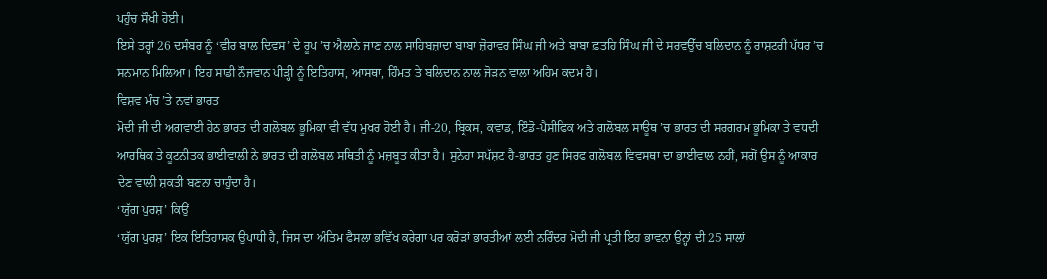ਪਹੁੰਚ ਸੌਖੀ ਹੋਈ।
ਇਸੇ ਤਰ੍ਹਾਂ 26 ਦਸੰਬਰ ਨੂੰ ‘ਵੀਰ ਬਾਲ ਦਿਵਸ’ ਦੇ ਰੂਪ ’ਚ ਐਲਾਨੇ ਜਾਣ ਨਾਲ ਸਾਹਿਬਜ਼ਾਦਾ ਬਾਬਾ ਜ਼ੋਰਾਵਰ ਸਿੰਘ ਜੀ ਅਤੇ ਬਾਬਾ ਫ਼ਤਹਿ ਸਿੰਘ ਜੀ ਦੇ ਸਰਵਉੱਚ ਬਲਿਦਾਨ ਨੂੰ ਰਾਸ਼ਟਰੀ ਪੱਧਰ ’ਚ ਸਨਮਾਨ ਮਿਲਿਆ। ਇਹ ਸਾਡੀ ਨੌਜਵਾਨ ਪੀੜ੍ਹੀ ਨੂੰ ਇਤਿਹਾਸ, ਆਸਥਾ, ਹਿੰਮਤ ਤੇ ਬਲਿਦਾਨ ਨਾਲ ਜੋੜਨ ਵਾਲਾ ਅਹਿਮ ਕਦਮ ਹੈ।
ਵਿਸ਼ਵ ਮੰਚ ’ਤੇ ਨਵਾਂ ਭਾਰਤ
ਮੋਦੀ ਜੀ ਦੀ ਅਗਵਾਈ ਹੇਠ ਭਾਰਤ ਦੀ ਗਲੋਬਲ ਭੂਮਿਕਾ ਵੀ ਵੱਧ ਮੁਖਰ ਹੋਈ ਹੈ। ਜੀ-20, ਬ੍ਰਿਕਸ, ਕਵਾਡ, ਇੰਡੋ-ਪੈਸੀਫਿਕ ਅਤੇ ਗਲੋਬਲ ਸਾਊਥ ’ਚ ਭਾਰਤ ਦੀ ਸਰਗਰਮ ਭੂਮਿਕਾ ਤੇ ਵਧਦੀ ਆਰਥਿਕ ਤੇ ਕੂਟਨੀਤਕ ਭਾਈਵਾਲੀ ਨੇ ਭਾਰਤ ਦੀ ਗਲੋਬਲ ਸਥਿਤੀ ਨੂੰ ਮਜ਼ਬੂਤ ਕੀਤਾ ਹੈ। ਸੁਨੇਹਾ ਸਪੱਸ਼ਟ ਹੈ-ਭਾਰਤ ਹੁਣ ਸਿਰਫ ਗਲੋਬਲ ਵਿਵਸਥਾ ਦਾ ਭਾਈਵਾਲ ਨਹੀਂ, ਸਗੋਂ ਉਸ ਨੂੰ ਆਕਾਰ ਦੇਣ ਵਾਲੀ ਸ਼ਕਤੀ ਬਣਨਾ ਚਾਹੁੰਦਾ ਹੈ।
‘ਯੁੱਗ ਪੁਰਸ਼’ ਕਿਉਂ
‘ਯੁੱਗ ਪੁਰਸ਼’ ਇਕ ਇਤਿਹਾਸਕ ਉਪਾਧੀ ਹੈ, ਜਿਸ ਦਾ ਅੰਤਿਮ ਫੈਸਲਾ ਭਵਿੱਖ ਕਰੇਗਾ ਪਰ ਕਰੋੜਾਂ ਭਾਰਤੀਆਂ ਲਈ ਨਰਿੰਦਰ ਮੋਦੀ ਜੀ ਪ੍ਰਤੀ ਇਹ ਭਾਵਨਾ ਉਨ੍ਹਾਂ ਦੀ 25 ਸਾਲਾਂ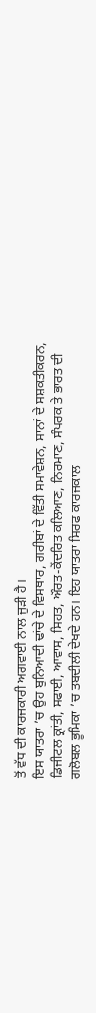ਤੋਂ ਵੱਧ ਦੀ ਕਾਰਜਕਾਰੀ ਅਗਵਾਈ ਨਾਲ ਜੁੜੀ ਹੈ।
ਇਸ ਯਾਤਰਾ ’ਚ ਉਹ ਬੁਨਿਆਦੀ ਢਾਂਚੇ ਦੇ ਵਿਸਥਾਰ, ਗਰੀਬਾਂ ਦੇ ਵਿੱਤੀ ਸਮਾਵੇਸ਼ਨ, ਸਾਨਾਂ ਦੇ ਸਸ਼ਕਤੀਕਰਨ, ਡਿਜੀਟਲ ਕ੍ਰਾਂਤੀ, ਸਫਾਈ, ਆਵਾਸ, ਸਿਹਤ, ਔਰਤ-ਕੇਂਦਰਿਤ ਕਲਿਆਣ, ਨਿਰਮਾਣ, ਸੰਪਰਕ ਤੇ ਭਾਰਤ ਦੀ ਗਲੋਬਲ ਭੂਮਿਕਾ ’ਚ ਤਬਦੀਲੀ ਦੇਖਦੇ ਹਨ। ਇਹ ਯਾਤਰਾ ਸਿਰਫ ਕਾਰਜਕਾਲ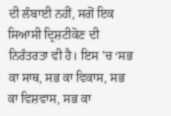ਦੀ ਲੰਬਾਈ ਨਹੀਂ, ਸਗੋਂ ਇਕ ਸਿਆਸੀ ਦ੍ਰਿਸ਼ਟੀਕੋਣ ਦੀ ਨਿਰੰਤਰਤਾ ਵੀ ਹੈ। ਇਸ ’ਚ ‘ਸਭ ਕਾ ਸਾਥ, ਸਭ ਕਾ ਵਿਕਾਸ, ਸਭ ਕਾ ਵਿਸ਼ਵਾਸ, ਸਭ ਕਾ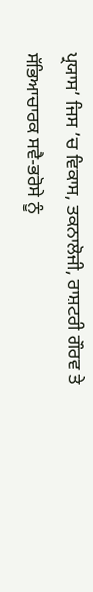ਪ੍ਰਯਾਸ’ ਜਿਸ ’ਚ ਵਿਕਾਸ, ਤਕਨਾਲੋਜੀ, ਰਾਸ਼ਟਰੀ ਗੌਰਵ ਤੇ ਸੱਭਿਆਚਾਰਕ ਸਵੈ-ਭਰੋਸੇ ਨੂੰ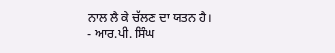ਨਾਲ ਲੈ ਕੇ ਚੱਲਣ ਦਾ ਯਤਨ ਹੈ।
- ਆਰ.ਪੀ. ਸਿੰਘ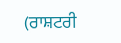(ਰਾਸ਼ਟਰੀ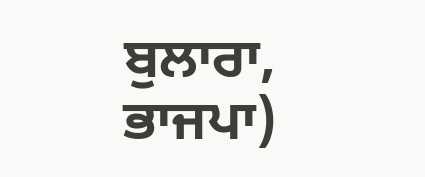ਬੁਲਾਰਾ, ਭਾਜਪਾ)